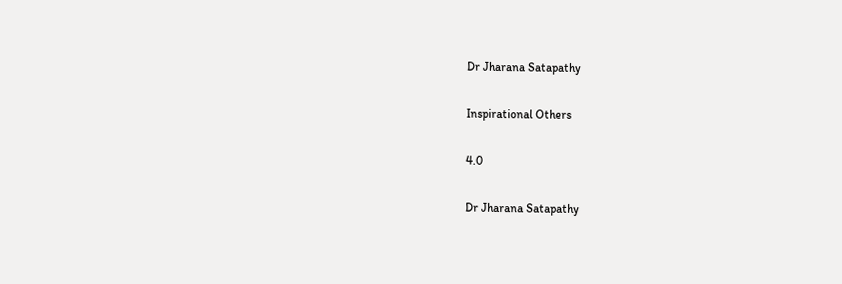Dr Jharana Satapathy

Inspirational Others

4.0

Dr Jharana Satapathy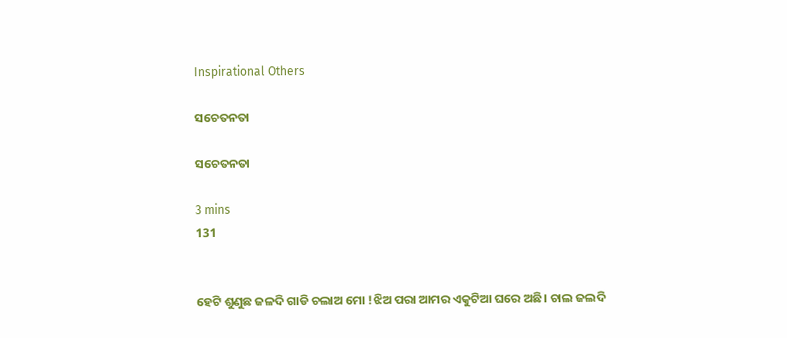Inspirational Others

ସଚେତନତା

ସଚେତନତା

3 mins
131


ହେଟି ଶୁଣୁଛ ଜଳଦି ଗାଡି ଚଲାଅ ମୋ !ଝିଅ ପରା ଆମର ଏକୁଟିଆ ଘରେ ଅଛି। ଚାଲ ଜଲଦି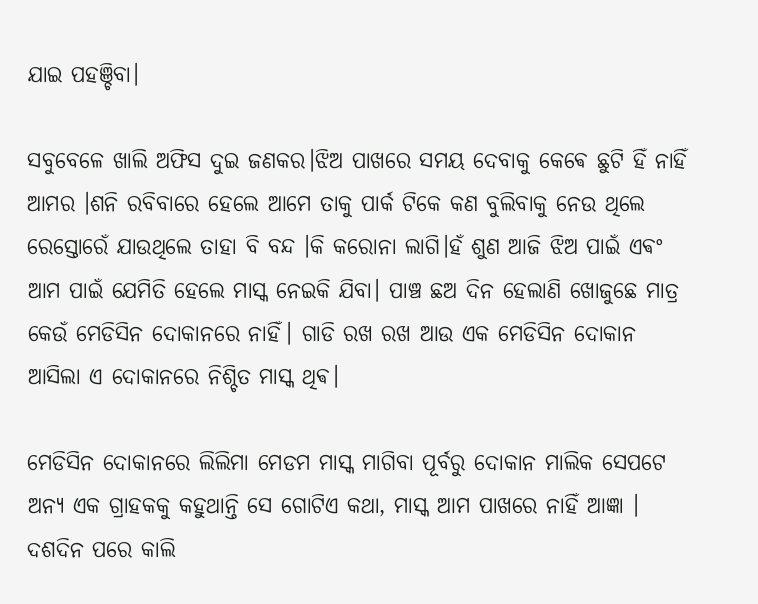ଯାଇ ପହଞ୍ଚିବା।

ସବୁବେଳେ ଖାଲି ଅଫିସ ଦୁଇ ଜଣକର।ଝିଅ ପାଖରେ ସମୟ ଦେବାକୁ କେଵେ ଛୁଟି ହିଁ ନାହିଁ ଆମର ।ଶନି ରବିବାରେ ହେଲେ ଆମେ ତାକୁ ପାର୍କ ଟିକେ କଣ ବୁଲିବାକୁ ନେଉ ଥିଲେ ରେସ୍ତୋରେଁ ଯାଉଥିଲେ ତାହା ବି ବନ୍ଦ ।କି କରୋନା ଲାଗି।ହଁ ଶୁଣ ଆଜି ଝିଅ ପାଇଁ ଏଵଂ ଆମ ପାଇଁ ଯେମିତି ହେଲେ ମାସ୍କ ନେଇକି ଯିବା। ପାଞ୍ଚ ଛଅ ଦିନ ହେଲାଣି ଖୋଜୁଛେ ମାତ୍ର କେଉଁ ମେଡିସିନ ଦୋକାନରେ ନାହିଁ। ଗାଡି ରଖ ରଖ ଆଉ ଏକ ମେଡିସିନ ଦୋକାନ ଆସିଲା ଏ ଦୋକାନରେ ନିଶ୍ଚିତ ମାସ୍କ ଥିଵ।

ମେଡିସିନ ଦୋକାନରେ ଲିଲିମା ମେଡମ ମାସ୍କ ମାଗିବା ପୂର୍ବରୁ ଦୋକାନ ମାଲିକ ସେପଟେ ଅନ୍ୟ ଏକ ଗ୍ରାହକକୁ କହୁଥାନ୍ତି ସେ ଗୋଟିଏ କଥା, ମାସ୍କ ଆମ ପାଖରେ ନାହିଁ ଆଜ୍ଞା । ଦଶଦିନ ପରେ କାଲି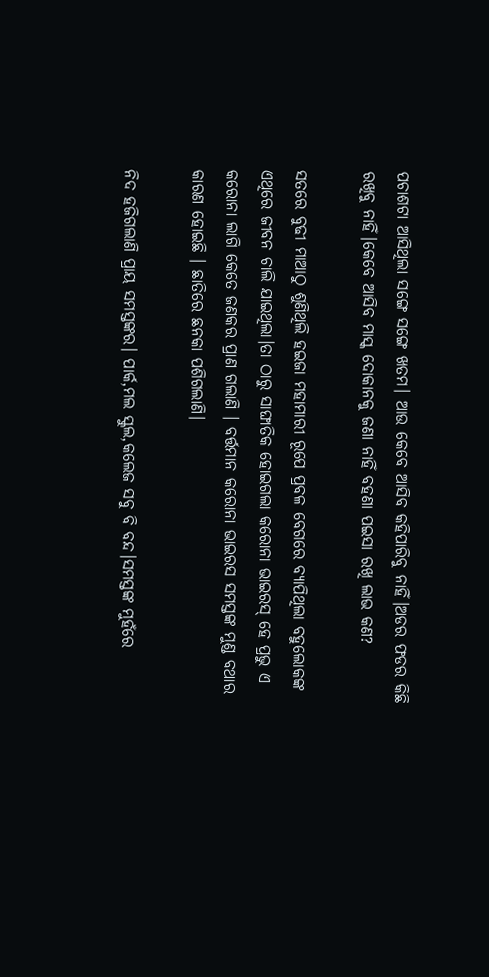ପଚାଶଟା ଆସିଥିଲା ସଙ୍ଗେ ସଙ୍ଗେ ଖତମ। ଆଉ କେବେ ଆସିବ କହିପାରିବୁ ନାହିଁ।ଅଡର ଫଡର କିଛି ରଖିବୁ ନାହିଁ।କେବେ ଆସିବ ମାସ୍କ ଦୋକାନକୁ ଜଣା ନାହିଁ ବହଣା ପଇସା ରଖି ଲାଭ କଣ?

ସତରେ ବୁଢୀ ମାଆଠୁ ଶୁଣିଥିଲି ହଇଜା ମହାମାରୀ ରୂପେ ପ୍ରବଳ ବେଗରେ ବ୍ୟାପିଥିଲା ବହୁଲୋକଙ୍କ ଏଥିରେ ଜୀବନ ଚାଲି ଯାଇଥିଲା।ତା ଠାରୁ ସାଙ୍ଘାତିକ ହୋଇଗଲା କରୋନା ଭାଇରସ୍ ହେ ପ୍ରଭୁ ଏ କରୋନା ଲାଗି କେତେ ଜଣକର ପ୍ରାଣ ଗଲାଣି । ବର୍ତ୍ତମାନ କରୋନା ଭାଇରସ ସମସ୍ତଙ୍କ ମୁଣ୍ଡ ବଥାର କାରଣ ହୋଇଛି । ଛାତିରେ ଛନକା ପଶିଗଲାଣି।

ନିଦ ହଜିଗଲାଣି ପ୍ରାୟ ସମସ୍ତଙ୍କର। ପାର୍କ,ମଲ ସ୍କୁଲ,କଲେଜ ସବୁ ବି ବନ୍ଦ।ସମସ୍ତଙ୍କ ମୁହଁରେ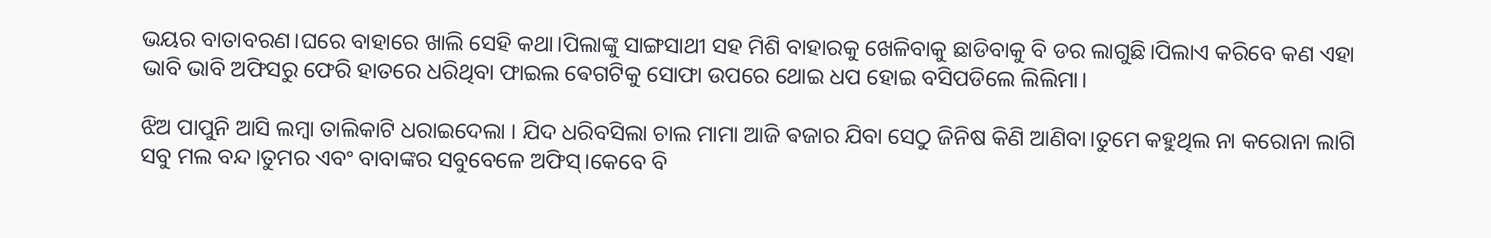ଭୟର ବାତାବରଣ।ଘରେ ବାହାରେ ଖାଲି ସେହି କଥା।ପିଲାଙ୍କୁ ସାଙ୍ଗସାଥୀ ସହ ମିଶି ବାହାରକୁ ଖେଳିବାକୁ ଛାଡିବାକୁ ବି ଡର ଲାଗୁଛି।ପିଲାଏ କରିବେ କଣ ଏହା ଭାବି ଭାବି ଅଫିସରୁ ଫେରି ହାତରେ ଧରିଥିବା ଫାଇଲ ଵେଗଟିକୁ ସୋଫା ଉପରେ ଥୋଇ ଧପ ହୋଇ ବସିପଡିଲେ ଲିଲିମା।

ଝିଅ ପାପୁନି ଆସି ଲମ୍ବା ତାଲିକାଟି ଧରାଇଦେଲା । ଯିଦ ଧରିବସିଲା ଚାଲ ମାମା ଆଜି ଵଜାର ଯିବା ସେଠୁ ଜିନିଷ କିଣି ଆଣିବା।ତୁମେ କହୁଥିଲ ନା କରୋନା ଲାଗି ସବୁ ମଲ ବନ୍ଦ।ତୁମର ଏବଂ ବାବାଙ୍କର ସବୁବେଳେ ଅଫିସ୍।କେବେ ବି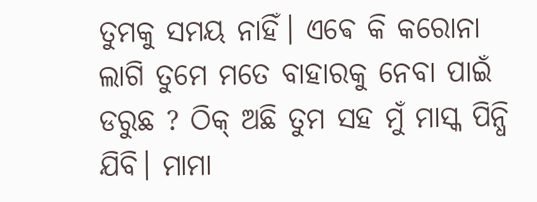ତୁମକୁ ସମୟ ନାହିଁ। ଏଵେ କି କରୋନା ଲାଗି ତୁମେ ମତେ ବାହାରକୁ ନେବା ପାଇଁ ଡରୁଛ ? ଠିକ୍ ଅଛି ତୁମ ସହ ମୁଁ ମାସ୍କ ପିନ୍ଧି ଯିବି। ମାମା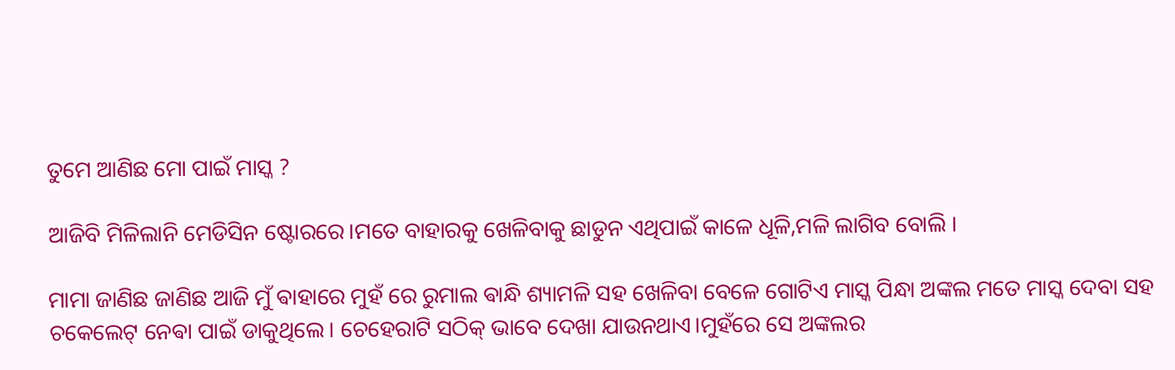ତୁମେ ଆଣିଛ ମୋ ପାଇଁ ମାସ୍କ ?

ଆଜିବି ମିଳିଲାନି ମେଡିସିନ ଷ୍ଟୋରରେ।ମତେ ବାହାରକୁ ଖେଳିବାକୁ ଛାଡୁନ ଏଥିପାଇଁ କାଳେ ଧୂଳି,ମଳି ଲାଗିବ ବୋଲି ।

ମାମା ଜାଣିଛ ଜାଣିଛ ଆଜି ମୁଁ ଵାହାରେ ମୁହଁ ରେ ରୁମାଲ ଵାନ୍ଧି ଶ୍ୟାମଳି ସହ ଖେଳିବା ବେଳେ ଗୋଟିଏ ମାସ୍କ ପିନ୍ଧା ଅଙ୍କଲ ମତେ ମାସ୍କ ଦେବା ସହ ଚକେଲେଟ୍ ନେଵା ପାଇଁ ଡାକୁଥିଲେ। ଚେହେରାଟି ସଠିକ୍ ଭାବେ ଦେଖା ଯାଉନଥାଏ।ମୁହଁରେ ସେ ଅଙ୍କଲର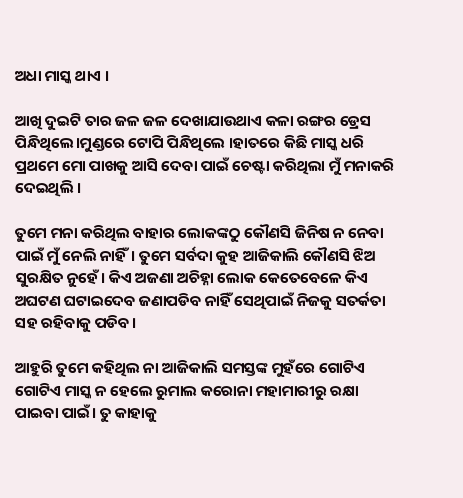ଅଧା ମାସ୍କ ଥାଏ ।

ଆଖି ଦୁଇଟି ତାର ଜଳ ଜଳ ଦେଖାଯାଉଥାଏ କଳା ରଙ୍ଗର ଡ୍ରେସ ପିନ୍ଧିଥିଲେ।ମୁଣ୍ଡରେ ଟୋପି ପିନ୍ଧିଥିଲେ ।ହାତରେ କିଛି ମାସ୍କ ଧରି ପ୍ରଥମେ ମୋ ପାଖକୁ ଆସି ଦେବା ପାଇଁ ଚେଷ୍ଟା କରିଥିଲା ମୁଁ ମନାକରି ଦେଇଥିଲି ।

ତୁମେ ମନା କରିଥିଲ ବାହାର ଲୋକଙ୍କଠୁ କୌଣସି ଜିନିଷ ନ ନେବା ପାଇଁ ମୁଁ ନେଲି ନାହିଁ। ତୁମେ ସର୍ବଦା କୁହ ଆଜିକାଲି କୌଣସି ଝିଅ ସୁରକ୍ଷିତ ନୁହେଁ। କିଏ ଅଜଣା ଅଚିହ୍ନା ଲୋକ କେତେବେଳେ କିଏ ଅଘଟଣ ଘଟାଇଦେବ ଜଣାପଡିବ ନାହିଁ ସେଥିପାଇଁ ନିଜକୁ ସତର୍କତା ସହ ରହିବାକୁ ପଡିବ।

ଆହୁରି ତୁମେ କହିଥିଲ ନା ଆଜିକାଲି ସମସ୍ତଙ୍କ ମୁହଁରେ ଗୋଟିଏ ଗୋଟିଏ ମାସ୍କ ନ ହେଲେ ରୁମାଲ କରୋନା ମହାମାରୀରୁ ରକ୍ଷା ପାଇବା ପାଇଁ। ତୁ କାହାକୁ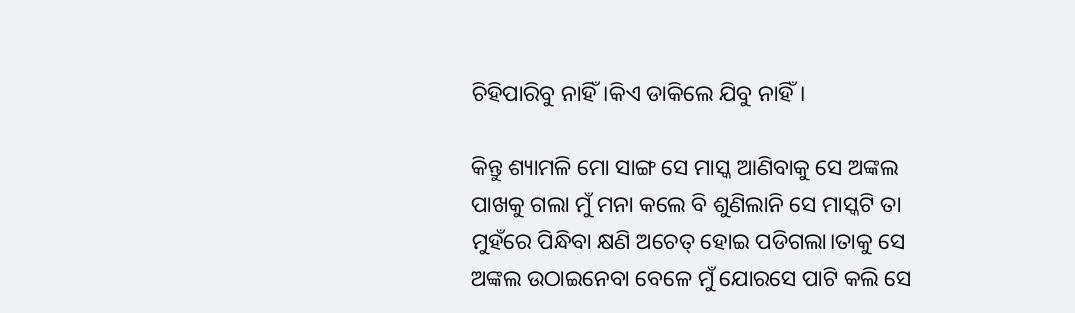ଚିହିପାରିବୁ ନାହିଁ।କିଏ ଡାକିଲେ ଯିବୁ ନାହିଁ।

କିନ୍ତୁ ଶ୍ୟାମଳି ମୋ ସାଙ୍ଗ ସେ ମାସ୍କ ଆଣିବାକୁ ସେ ଅଙ୍କଲ ପାଖକୁ ଗଲା ମୁଁ ମନା କଲେ ବି ଶୁଣିଲାନି ସେ ମାସ୍କଟି ତା ମୁହଁରେ ପିନ୍ଧିବା କ୍ଷଣି ଅଚେତ୍ ହୋଇ ପଡିଗଲା।ତାକୁ ସେ ଅଙ୍କଲ ଉଠାଇନେବା ବେଳେ ମୁଁ ଯୋରସେ ପାଟି କଲି ସେ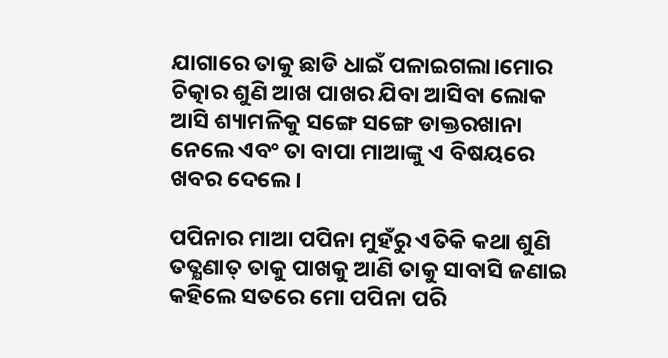ଯାଗାରେ ତାକୁ ଛାଡି ଧାଇଁ ପଳାଇଗଲା।ମୋର ଚିତ୍କାର ଶୁଣି ଆଖ ପାଖର ଯିବା ଆସିବା ଲୋକ ଆସି ଶ୍ୟାମଳିକୁ ସଙ୍ଗେ ସଙ୍ଗେ ଡାକ୍ତରଖାନା ନେଲେ ଏବଂ ତା ବାପା ମାଆଙ୍କୁ ଏ ବିଷୟରେ ଖବର ଦେଲେ।

ପପିନାର ମାଆ ପପିନା ମୁହଁରୁ ଏତିକି କଥା ଶୁଣି ତତ୍କ୍ଷଣାତ୍ ତାକୁ ପାଖକୁ ଆଣି ତାକୁ ସାବାସି ଜଣାଇ କହିଲେ ସତରେ ମୋ ପପିନା ପରି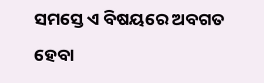ସମସ୍ତେ ଏ ବିଷୟରେ ଅବଗତ ହେବା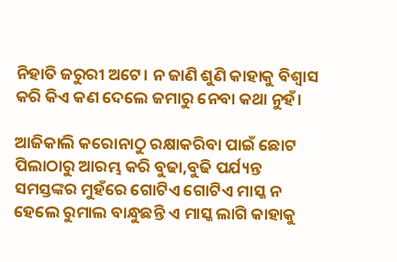ନିହାତି ଜରୁରୀ ଅଟେ। ନ ଜାଣି ଶୁଣି କାହାକୁ ବିଶ୍ବାସ କରି କିଏ କଣ ଦେଲେ ଜମାରୁ ନେବା କଥା ନୁହଁ।

ଆଜିକାଲି କରୋନାଠୁ ରକ୍ଷାକରିବା ପାଇଁ ଛୋଟ ପିଲାଠାରୁ ଆରମ୍ଭ କରି ବୁଢା,ବୁଢି ପର୍ଯ୍ୟନ୍ତ ସମସ୍ତଙ୍କର ମୁହଁରେ ଗୋଟିଏ ଗୋଟିଏ ମାସ୍କ ନ ହେଲେ ରୁମାଲ ବାନ୍ଧୁଛନ୍ତି ଏ ମାସ୍କ ଲାଗି କାହାକୁ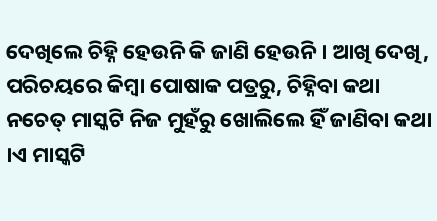ଦେଖିଲେ ଚିହ୍ନି ହେଉନି କି ଜାଣି ହେଉନି । ଆଖି ଦେଖି, ପରିଚୟରେ କିମ୍ବା ପୋଷାକ ପତ୍ରରୁ, ଚିହ୍ନିବା କଥା ନଚେତ୍ ମାସ୍କଟି ନିଜ ମୁହଁରୁ ଖୋଲିଲେ ହିଁ ଜାଣିବା କଥା ।ଏ ମାସ୍କଟି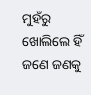ମୁହଁରୁ ଖୋଲିଲେ ହିଁ ଜଣେ ଜଣକୁ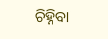ଚିହ୍ନିବା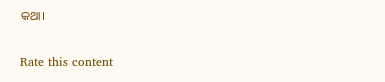କଥା।


Rate this content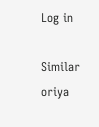Log in

Similar oriya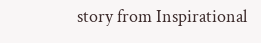story from Inspirational